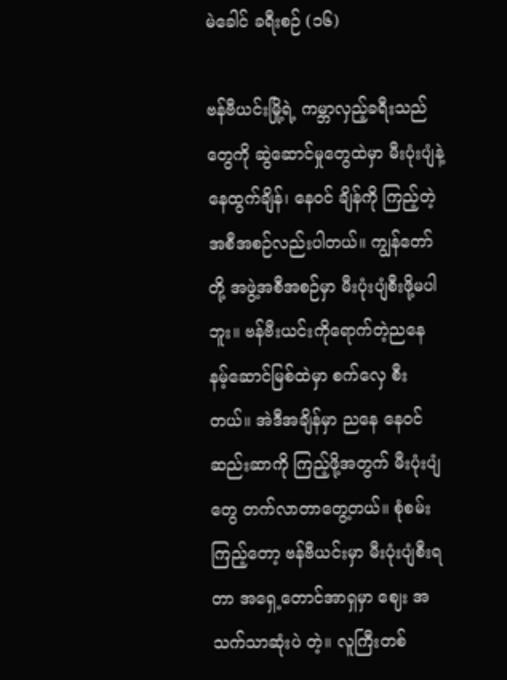မဲခေါင် ခရီးစဉ် (၁၆)

ဗန်ဗီယင်းမြို့ရဲ့ ကမ္ဘာလှည့်ခရီးသည်တွေကို ဆွဲဆောင်မှုတွေထဲမှာ မီးပုံးပျံနဲ့ နေထွက်ချိန်၊ နေဝင် ချိန်ကို ကြည့်တဲ့အစီအစဉ်လည်းပါတယ်။ ကျွန်တော်တို့ အဖွဲ့အစီအစဉ်မှာ မီးပုံးပျံစီးဖို့မပါဘူး။ ဗန်ဗီးယင်းကိုရောက်တဲ့ညနေ နမ့်ဆောင်မြစ်ထဲမှာ စက်လှေ စီးတယ်။ အဲဒီအချိန်မှာ ညနေ နေဝင် ဆည်းဆာကို ကြည့်ဖို့အတွက် မီးပုံးပျံတွေ တက်လာတာတွေ့တယ်။ စုံစမ်းကြည့်တော့ ဗန်ဗီယင်းမှာ မီးပုံးပျံစီးရတာ အရှေ့တောင်အာရှမှာ ဈေး အသက်သာဆုံးပဲ တဲ့။ လူကြီးတစ်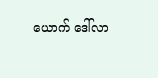ယောက် ဒေါ်လာ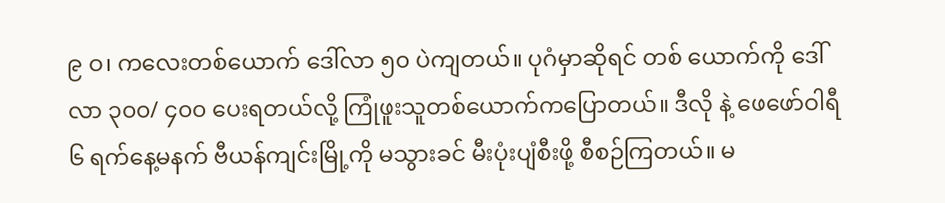၉ ဝ၊ ကလေးတစ်ယောက် ဒေါ်လာ ၅၀ ပဲကျတယ်။ ပုဂံမှာဆိုရင် တစ် ယောက်ကို ဒေါ်လာ ၃၀၀/ ၄၀၀ ပေးရတယ်လို့ ကြုံဖူးသူတစ်ယောက်ကပြောတယ်။ ဒီလို နဲ့ ဖေဖော်ဝါရီ ၆ ရက်နေ့မနက် ဗီယန်ကျင်းမြို့ကို မသွားခင် မီးပုံးပျံစီးဖို့ စီစဉ်ကြတယ်။ မ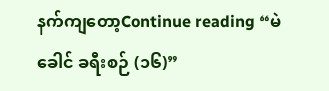နက်ကျတော့Continue reading “မဲခေါင် ခရီးစဉ် (၁၆)”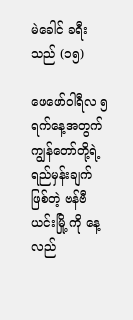မဲခေါင် ခရီးသည် (၁၅)

ဖေဖော်ဝါရီလ ၅ ရက်နေ့အတွက် ကျွန်တော်တို့ရဲ့ ရည်မှန်းချက်ဖြစ်တဲ့ ဗန်ဗီယင်းမြို့ ကို နေ့လည်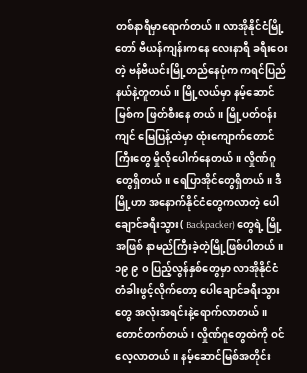တစ်နာရီမှာရောက်တယ်။ လာအိုနိုင်ငံမြို့တော် ဗီယန်ကျန်းကနေ လေးနာရီ ခရီးဝေး တဲ့ ဗန်ဗီယင်းမြို့တည်နေပုံက ကရင်ပြည်နယ်နဲ့တူတယ်။ မြို့လယ်မှာ နမ့်ဆောင်မြစ်က ဖြတ်စီးနေ တယ်။ မြို့ပတ်ဝန်းကျင် မြေပြန့်ထဲမှာ ထုံးကျောက်တောင်ကြီးတွေ မှိုလိုပေါက်နေတယ်။ လှိုဏ်ဂူ တွေရှိတယ်။ ရေပြာအိုင်တွေရှိတယ်။ ဒီမြို့ဟာ အနောက်နိုင်ငံတွေကလာတဲ့ ပေါချောင်ခရီးသွား( Backpacker) တွေရဲ့ မြို့ အဖြစ် နာမည်ကြီးခဲ့တဲ့မြို့ဖြစ်ပါတယ်။ ၁၉ ၉ ၀ ပြည့်လွန်နှစ်တွေမှာ လာအိုနိုင်ငံ တံခါးဖွင့်လိုက်တော့ ပေါချောင်ခရီးသွားတွေ အလုံးအရင်းနဲ့ရောက်လာတယ်။ တောင်တက်တယ်၊ လှိုဏ်ဂူတွေထဲကို ဝင်လေ့လာတယ်။ နမ့်ဆောင်မြစ်အတိုင်း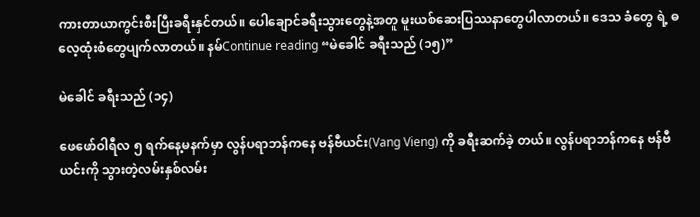ကားတာယာကွင်းစီးပြီးခရီးနှင်တယ်။ ပေါချောင်ခရီးသွားတွေနဲ့အတူ မူးယစ်ဆေးပြဿနာတွေပါလာတယ်။ ဒေသ ခံတွေ ရဲ့ ဓလေ့ထုံးစံတွေပျက်လာတယ်။ နမ်Continue reading “မဲခေါင် ခရီးသည် (၁၅)”

မဲခေါင် ခရီးသည် (၁၄)

ဖေဖော်ဝါရီလ ၅ ရက်နေ့မနက်မှာ လွန်ပရာဘန်ကနေ ဗန်ဗီယင်း(Vang Vieng) ကို ခရီးဆက်ခဲ့ တယ်။ လွန်ပရာဘန်ကနေ ဗန်ဗီယင်းကို သွားတဲ့လမ်းနှစ်လမ်း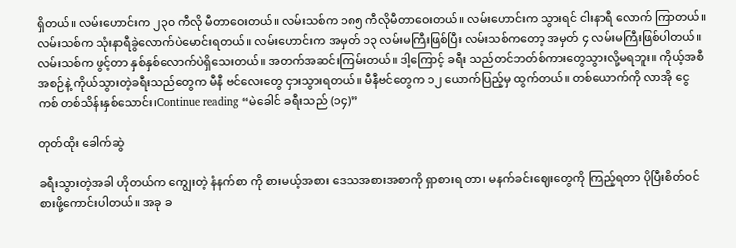ရှိတယ်။ လမ်းဟောင်းက ၂၃၀ ကီလို မီတာဝေးတယ်။ လမ်းသစ်က ၁၈၅ ကီလိုမီတာဝေးတယ်။ လမ်းဟောင်းက သွားရင် ငါးနာရီ လောက် ကြာတယ်။ လမ်းသစ်က သုံးနာရီခွဲလောက်ပဲမောင်းရတယ်။ လမ်းဟောင်းက အမှတ် ၁၃ လမ်းမကြီးဖြစ်ပြီး လမ်းသစ်ကတော့ အမှတ် ၄ လမ်းမကြီးဖြစ်ပါတယ်။ လမ်းသစ်က ဖွင့်တာ နှစ်နှစ်လောက်ပဲရှိသေးတယ်။ အတက်အဆင်းကြမ်းတယ်။ ဒါ့ကြောင့် ခရီး သည်တင်ဘတ်စ်ကားတွေသွားလို့မရဘူး။ ကိုယ့်အစီအစဉ်နဲ့ ကိုယ်သွားတဲ့ခရီးသည်တွေက မီနီ ဗင်လေးတွေ ငှားသွားရတယ်။ မီနီဗင်တွေက ၁၂ ယောက်ပြည့်မှ ထွက်တယ်။ တစ်ယောက်ကို လာအို ငွေ ကစ် တစ်သိန်းနှစ်သောင်း၊Continue reading “မဲခေါင် ခရီးသည် (၁၄)”

တုတ်ထိုး ခေါက်ဆွဲ

ခရီးသွားတဲ့အခါ ဟိုတယ်က ကျွေးတဲ့ နံနက်စာ ကို စားမယ့်အစား ဒေသအစားအစာကို ရှာစားရ တာ၊ မနက်ခင်းဈေးတွေကို ကြည့်ရတာ ပိုပြီးစိတ်ဝင်စားဖို့ကောင်းပါတယ်။ အခု ခ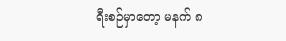ရီးစဉ်မှာတော့ မနက် ၈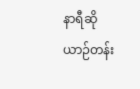နာရီဆို ယာဉ်တန်း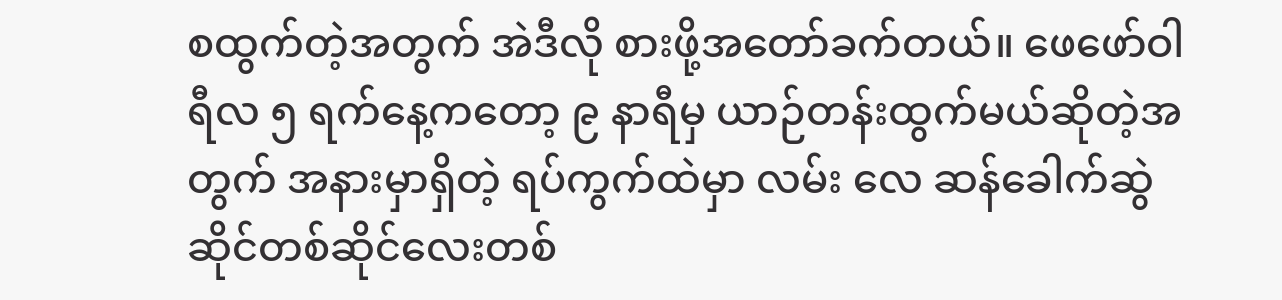စထွက်တဲ့အတွက် အဲဒီလို စားဖို့အတော်ခက်တယ်။ ဖေဖော်ဝါရီလ ၅ ရက်နေ့ကတော့ ၉ နာရီမှ ယာဉ်တန်းထွက်မယ်ဆိုတဲ့အတွက် အနားမှာရှိတဲ့ ရပ်ကွက်ထဲမှာ လမ်း လေ ဆန်ခေါက်ဆွဲဆိုင်တစ်ဆိုင်လေးတစ်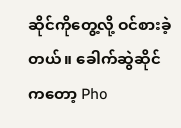ဆိုင်ကိုတွေ့လို့ ဝင်စားခဲ့တယ်။ ခေါက်ဆွဲဆိုင်ကတော့ Pho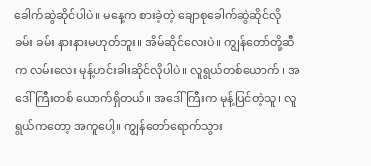ခေါက်ဆွဲဆိုင်ပါပဲ။ မနေ့က စားခဲ့တဲ့ ချောစုခေါက်ဆွဲဆိုင်လို ခမ်း ခမ်း နားနားမဟုတ်ဘူး။ အိမ်ဆိုင်လေးပဲ။ ကျွန်တော်တို့ဆီက လမ်းလေး မုန့်ဟင်းခါးဆိုင်လိုပါပဲ။ လူရွယ်တစ်ယောက် ၊ အဒေါ်ကြီးတစ် ယောက်ရှိတယ်။ အဒေါ်ကြီးက မုန့်ပြင်တဲ့သူ၊ လူရွယ်ကတော့ အကူပေါ့။ ကျွန်တော်ရောက်သွား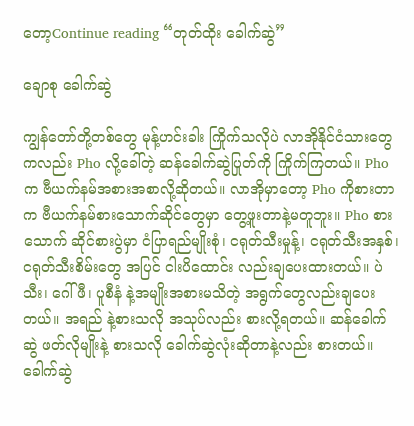တော့Continue reading “တုတ်ထိုး ခေါက်ဆွဲ”

ချောစု ခေါက်ဆွဲ

ကျွန်တော်တို့တစ်တွေ မုန့်ဟင်းခါး ကြိုက်သလိုပဲ လာအိုနိုင်ငံသားတွေကလည်း Pho လို့ခေါ်တဲ့ ဆန်ခေါက်ဆွဲပြုတ်ကို ကြိုက်ကြတယ်။ Pho က ဗီယက်နမ်အစားအစာလို့ဆိုတယ်။ လာအိုမှာတော့ Pho ကိုစားတာက ဗီယက်နမ်စားသောက်ဆိုင်တွေမှာ တွေ့ဖူးတာနဲ့မတူဘူး။ Pho စားသောက် ဆိုင်စားပွဲမှာ ငံပြာရည်မျိုးစုံ၊ ငရုတ်သီးမှုန့်၊ ငရုတ်သီးအနှစ်၊ ငရုတ်သီးစိမ်းတွေ အပြင် ငါးပိထောင်း လည်းချပေးထားတယ်။ ပဲသီး၊ ဂေါ်ဖီ၊ ပူစီနံ နဲ့အမျိုးအစားမသိတဲ့ အရွက်တွေလည်းချပေးတယ်။ အရည် နဲ့စားသလို အသုပ်လည်း စားလို့ရတယ်။ ဆန်ခေါက်ဆွဲ ဖတ်လိုမျိုးနဲ့ စားသလို ခေါက်ဆွဲလုံးဆိုတာနဲ့လည်း စားတယ်။ ခေါက်ဆွဲ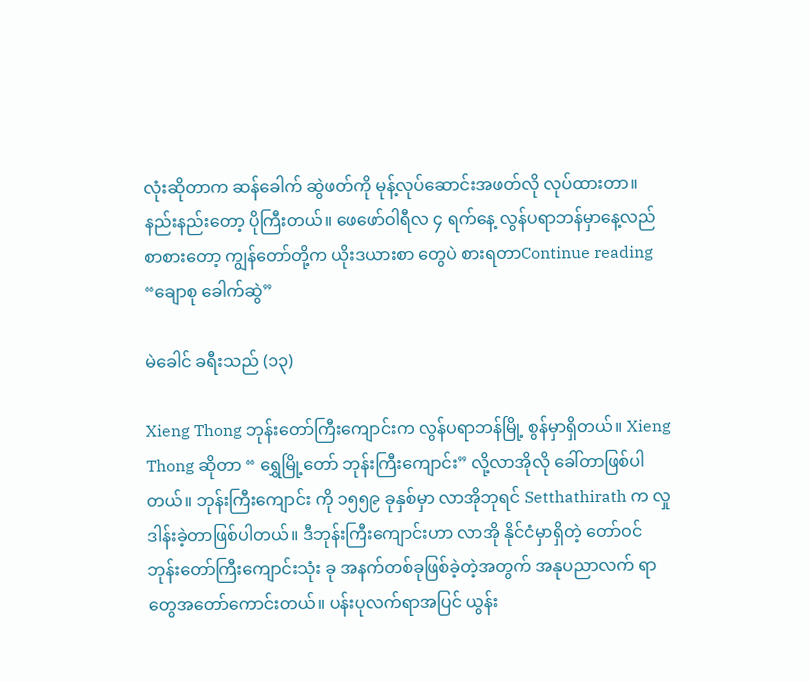လုံးဆိုတာက ဆန်ခေါက် ဆွဲဖတ်ကို မုန့်လုပ်ဆောင်းအဖတ်လို လုပ်ထားတာ။ နည်းနည်းတော့ ပိုကြီးတယ်။ ဖေဖော်ဝါရီလ ၄ ရက်နေ့ လွန်ပရာဘန်မှာနေ့လည်စာစားတော့ ကျွန်တော်တို့က ယိုးဒယားစာ တွေပဲ စားရတာContinue reading “ချောစု ခေါက်ဆွဲ”

မဲခေါင် ခရီးသည် (၁၃)

Xieng Thong ဘုန်းတော်ကြီးကျောင်းက လွန်ပရာဘန်မြို့ စွန်မှာရှိတယ်။ Xieng Thong ဆိုတာ “ ရွှေမြို့တော် ဘုန်းကြီးကျောင်း” လို့လာအိုလို ခေါ်တာဖြစ်ပါတယ်။ ဘုန်းကြီးကျောင်း ကို ၁၅၅၉ ခုနှစ်မှာ လာအိုဘုရင် Setthathirath က လှုဒါန်းခဲ့တာဖြစ်ပါတယ်။ ဒီဘုန်းကြီးကျောင်းဟာ လာအို နိုင်ငံမှာရှိတဲ့ တော်ဝင်ဘုန်းတော်ကြီးကျောင်းသုံး ခု အနက်တစ်ခုဖြစ်ခဲ့တဲ့အတွက် အနုပညာလက် ရာတွေအတော်ကောင်းတယ်။ ပန်းပုလက်ရာအပြင် ယွန်း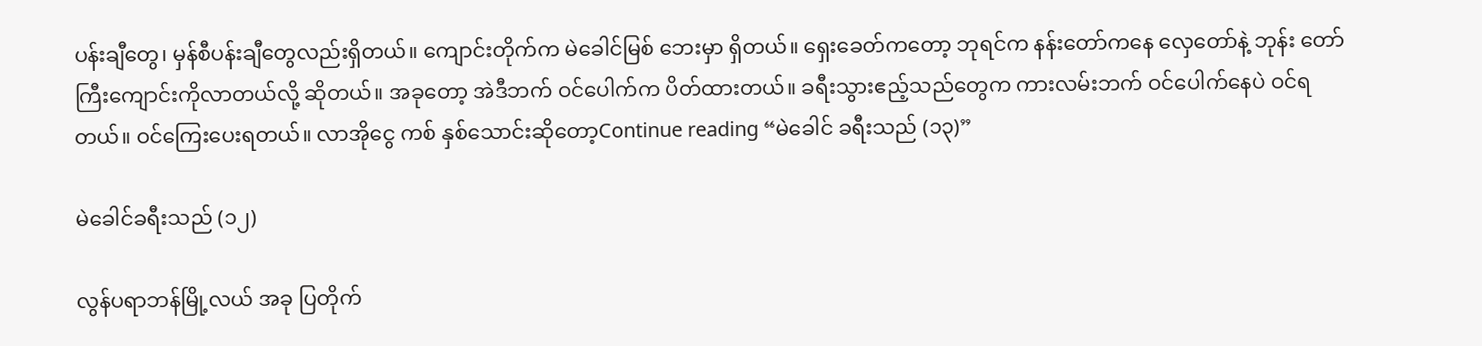ပန်းချီတွေ၊ မှန်စီပန်းချီတွေလည်းရှိတယ်။ ကျောင်းတိုက်က မဲခေါင်မြစ် ဘေးမှာ ရှိတယ်။ ရှေးခေတ်ကတော့ ဘုရင်က နန်းတော်ကနေ လှေတော်နဲ့ ဘုန်း တော်ကြီးကျောင်းကိုလာတယ်လို့ ဆိုတယ်။ အခုတော့ အဲဒီဘက် ဝင်ပေါက်က ပိတ်ထားတယ်။ ခရီးသွားဧည့်သည်တွေက ကားလမ်းဘက် ဝင်ပေါက်နေပဲ ဝင်ရတယ်။ ဝင်ကြေးပေးရတယ်။ လာအိုငွေ ကစ် နှစ်သောင်းဆိုတော့Continue reading “မဲခေါင် ခရီးသည် (၁၃)”

မဲခေါင်ခရီးသည် (၁၂)

လွန်ပရာဘန်မြို့လယ် အခု ပြတိုက်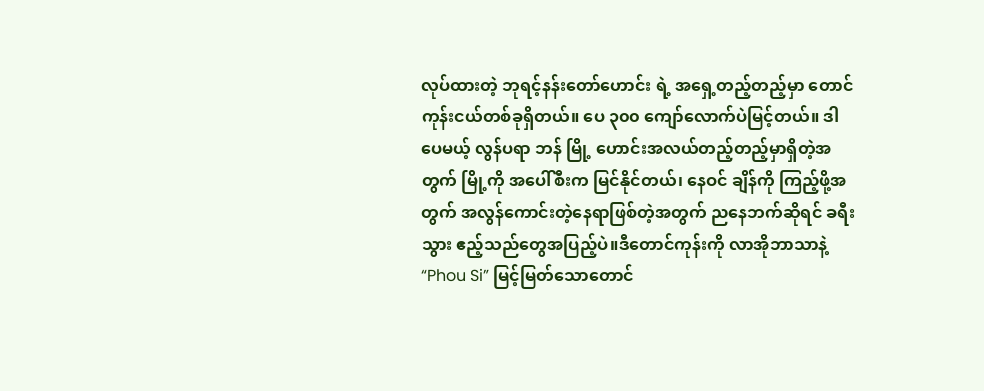လုပ်ထားတဲ့ ဘုရင့်နန်းတော်ဟောင်း ရဲ့ အရှေ့တည့်တည့်မှာ တောင်ကုန်းငယ်တစ်ခုရှိတယ်။ ပေ ၃၀၀ ကျော်လောက်ပဲမြင့်တယ်။ ဒါပေမယ့် လွန်ပရာ ဘန် မြို့ ဟောင်းအလယ်တည့်တည့်မှာရှိတဲ့အတွက် မြို့ကို အပေါ်စီးက မြင်နိုင်တယ်၊ နေဝင် ချိန်ကို ကြည့်ဖို့အတွက် အလွန်ကောင်းတဲ့နေရာဖြစ်တဲ့အတွက် ညနေဘက်ဆိုရင် ခရီးသွား ဧည့်သည်တွေအပြည့်ပဲ။ဒီတောင်ကုန်းကို လာအိုဘာသာနဲ့ “Phou Si” မြင့်မြတ်သောတောင်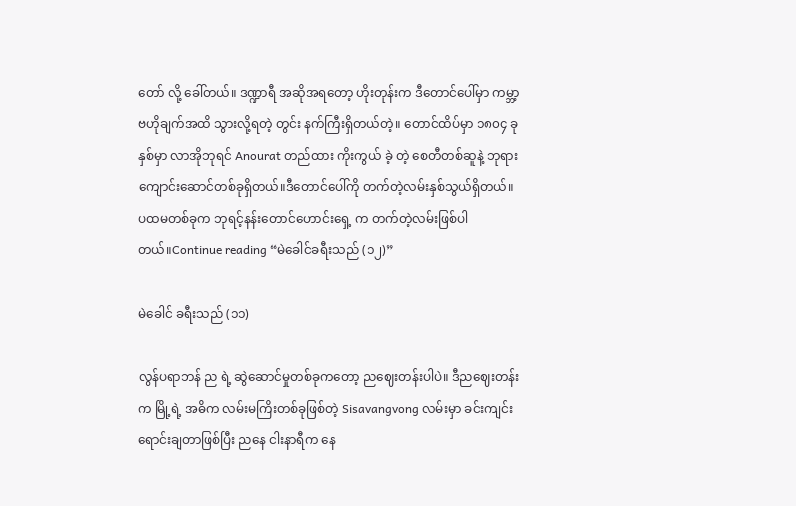တော် လို့ ခေါ်တယ်။ ဒဏ္ဍာရီ အဆိုအရတော့ ဟိုးတုန်းက ဒီတောင်ပေါ်မှာ ကမ္ဘာ့ဗဟိုချက်အထိ သွားလို့ရတဲ့ တွင်း နက်ကြီးရှိတယ်တဲ့။ တောင်ထိပ်မှာ ၁၈၀၄ ခုနှစ်မှာ လာအိုဘုရင် Anourat တည်ထား ကိုးကွယ် ခဲ့ တဲ့ စေတီတစ်ဆူနဲ့ ဘုရားကျောင်းဆောင်တစ်ခုရှိတယ်။ဒီတောင်ပေါ်ကို တက်တဲ့လမ်းနှစ်သွယ်ရှိတယ်။ ပထမတစ်ခုက ဘုရင့်နန်းတောင်ဟောင်းရှေ့ က တက်တဲ့လမ်းဖြစ်ပါတယ်။Continue reading “မဲခေါင်ခရီးသည် (၁၂)”

မဲခေါင် ခရီးသည် (၁၁)

လွန်ပရာဘန် ည ရဲ့ ဆွဲဆောင်မှုတစ်ခုကတော့ ညဈေးတန်းပါပဲ။ ဒီညဈေးတန်းက မြို့ရဲ့ အဓိက လမ်းမကြိးတစ်ခုဖြစ်တဲ့ Sisavangvong လမ်းမှာ ခင်းကျင်းရောင်းချတာဖြစ်ပြီး ညနေ ငါးနာရီက နေ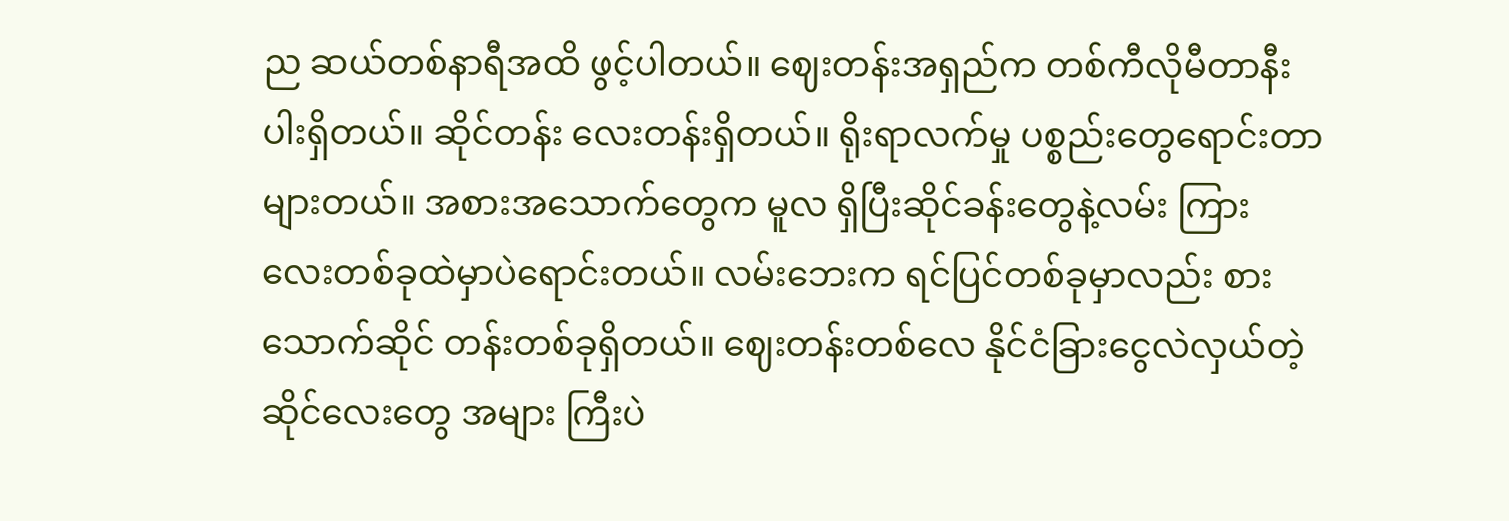ည ဆယ်တစ်နာရီအထိ ဖွင့်ပါတယ်။ ဈေးတန်းအရှည်က တစ်ကီလိုမီတာနီးပါးရှိတယ်။ ဆိုင်တန်း လေးတန်းရှိတယ်။ ရိုးရာလက်မှု ပစ္စည်းတွေရောင်းတာများတယ်။ အစားအသောက်တွေက မူလ ရှိပြီးဆိုင်ခန်းတွေနဲ့လမ်း ကြား လေးတစ်ခုထဲမှာပဲရောင်းတယ်။ လမ်းဘေးက ရင်ပြင်တစ်ခုမှာလည်း စားသောက်ဆိုင် တန်းတစ်ခုရှိတယ်။ ဈေးတန်းတစ်လေ နိုင်ငံခြားငွေလဲလှယ်တဲ့ဆိုင်လေးတွေ အများ ကြီးပဲ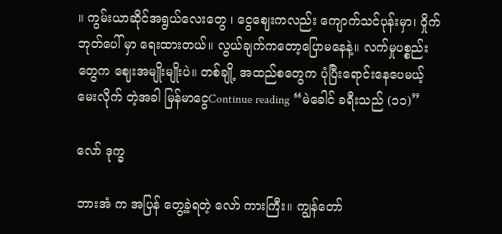။ ကွမ်းယာဆိုင်အရွယ်လေးတွေ ၊ ငွေဈေးကလည်း ကျောက်သင်ပုန်းမှာ၊ ဝှိုက်ဘုတ်ပေါ် မှာ ရေးထားတယ်။ လွယ်ချက်ကတော့ပြောမနေနဲ့။ လက်မှုပစ္စည်းတွေက ဈေးအမျိုးမျိုးပဲ။ တစ်ချို့ အထည်စတွေက ပုံပြီးရောင်းနေပေမယ့် မေးလိုက် တဲ့အခါ မြန်မာငွေContinue reading “မဲခေါင် ခရီးသည် (၁၁)”

လော် ဒုက္ခ

ဘားအံ က အပြန် တွေ့ခဲ့ရတဲ့ လော် ကားကြီး။ ကျွန်တော်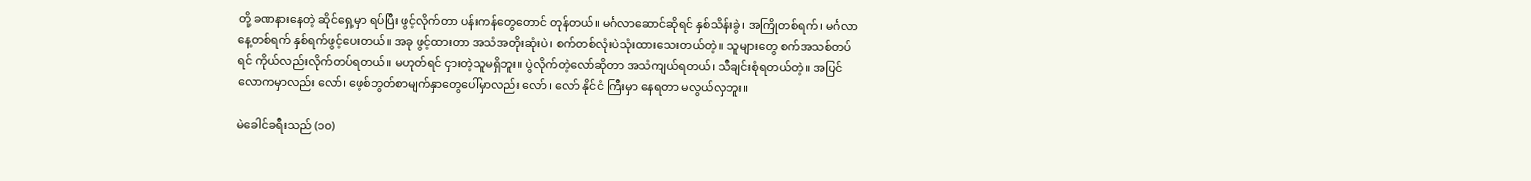တို့ ခဏနားနေတဲ့ ဆိုင်ရှေ့မှာ ရပ်ပြီး ဖွင့်လိုက်တာ ပန်းကန်တွေတောင် တုန်တယ်။ မင်္ဂလာဆောင်ဆိုရင် နှစ်သိန်းခွဲ၊ အကြိုတစ်ရက်၊ မင်္ဂလာနေ့တစ်ရက် နှစ်ရက်ဖွင့်ပေးတယ်။ အခု ဖွင့်ထားတာ အသံအတိုးဆုံးပဲ၊ စက်တစ်လုံးပဲသုံးထားသေးတယ်တဲ့။ သူများတွေ စက်အသစ်တပ်ရင် ကိုယ်လည်းလိုက်တပ်ရတယ်။ မဟုတ်ရင် ငှားတဲ့သူမရှိဘူး။ ပွဲလိုက်တဲ့လော်ဆိုတာ အသံကျယ်ရတယ်၊ သီချင်းစုံရတယ်တဲ့။ အပြင်လောကမှာလည်း လော်၊ ဖေ့စ်ဘွတ်စာမျက်နှာတွေပေါ်မှာလည်း လော် ၊ လော် နိုင်ငံ ကြီးမှာ နေရတာ မလွယ်လှဘူး။

မဲခေါင်ခရီးသည် (၁၀)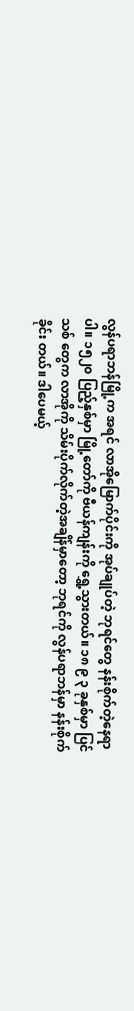လွန်ပရာဘန်မြို့က အရင် လာအိုမြောက်ပိုင်းကို အုပ်ချုပ်တဲ့ ဘုရင်တွေ နန်းစိုက်တဲ့နေရာပါ။ ၁၅၂၀ ပြည့်နှစ်မှာ မြို့တော်ကို ဗီယန်ကျန်းကို ရွှေ့သွားတယ်။ ၁၈ ၉ ၃ ခုနှစ်မှာ ပြင်သစ် တွေက လာအိုကို သိမ်းပိုက်လိုက်တဲ့အချိန်မှာတော့ ဘုရင်ကို လွန်ပရာဘန်မှာ နန်းစိုက်ခိုင်း တယ်။ ဒါပေမယ့်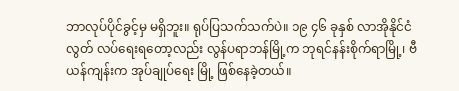ဘာလုပ်ပိုင်ခွင့်မှ မရှိဘူး။ ရုပ်ပြသက်သက်ပဲ။ ၁၉ ၄၆ ခုနှစ် လာအိုနိုင်ငံ လွတ် လပ်ရေးရတော့လည်း လွန်ပရာဘန်မြို့က ဘုရင်နန်းစိုက်ရာမြို့၊ ဗီယန်ကျန်းက အုပ်ချုပ်ရေး မြို့ ဖြစ်နေခဲ့တယ်။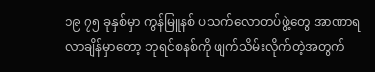၁၉ ၇၅ ခုနှစ်မှာ ကွန်မြူနစ် ပသက်လောတပ်ဖွဲ့တွေ အာဏာရလာချိန်မှာတော့ ဘုရင်စနစ်ကို ဖျက်သိမ်းလိုက်တဲ့အတွက်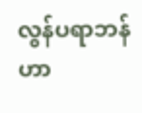လွန်ပရာဘန်ဟာ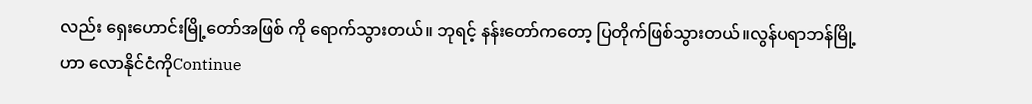လည်း ရှေးဟောင်းမြို့တော်အဖြစ် ကို ရောက်သွားတယ်။ ဘုရင့် နန်းတော်ကတော့ ပြတိုက်ဖြစ်သွားတယ်။လွန်ပရာဘန်မြို့ဟာ လောနိုင်ငံကိုContinue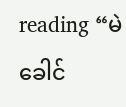reading “မဲခေါင်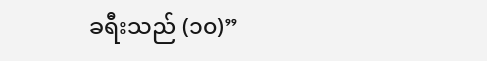ခရီးသည် (၁၀)”